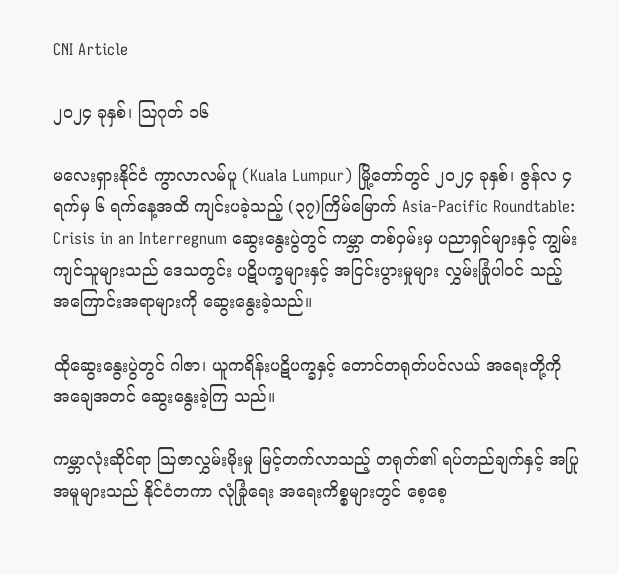CNI Article

၂၀၂၄ ခုနှစ်၊ ဩဂုတ် ၁၆

မလေးရှားနိုင်ငံ ကွာလာလမ်ပူ (Kuala Lumpur) မြို့တော်တွင် ၂၀၂၄ ခုနှစ်၊ ဇွန်လ ၄ ရက်မှ ၆ ရက်နေ့အထိ ကျင်းပခဲ့သည့် (၃၇)ကြိမ်မြောက် Asia-Pacific Roundtable: Crisis in an Interregnum ဆွေးနွေးပွဲတွင် ကမ္ဘာ တစ်ဝှမ်းမှ ပညာရှင်များနှင့် ကျွမ်းကျင်သူများသည် ဒေသတွင်း ပဋိပက္ခများနှင့် အငြင်းပွားမှုများ လွှမ်းခြုံပါဝင် သည့် အကြောင်းအရာများကို ဆွေးနွေးခဲ့သည်။

ထိုဆွေးနွေးပွဲတွင် ဂါဇာ၊ ယူကရိန်းပဋိပက္ခနှင့် တောင်တရုတ်ပင်လယ် အရေးတို့ကို အချေအတင် ဆွေးနွေးခဲ့ကြ သည်။

ကမ္ဘာလုံးဆိုင်ရာ ဩဇာလွှမ်းမိုးမှု မြင့်တက်လာသည့် တရုတ်၏ ရပ်တည်ချက်နှင့် အပြုအမူများသည် နိုင်ငံတကာ လုံခြုံရေး အရေးကိစ္စများတွင် စေ့စေ့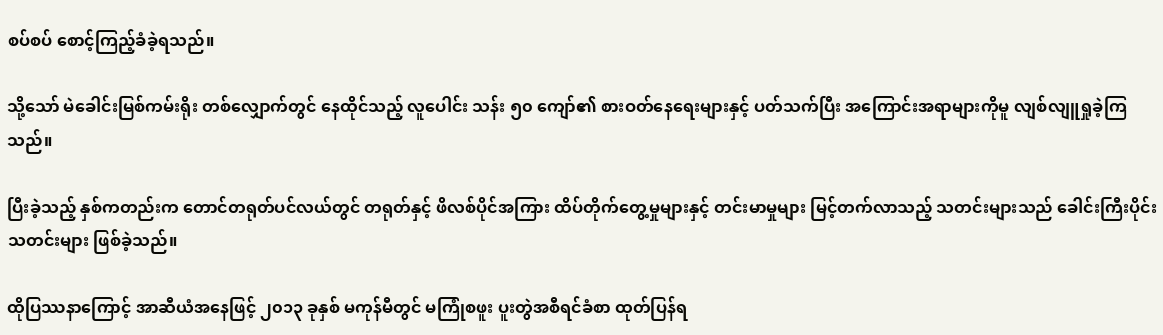စပ်စပ် စောင့်ကြည့်ခံခဲ့ရသည်။

သို့သော် မဲခေါင်းမြစ်ကမ်းရိုး တစ်လျှောက်တွင် နေထိုင်သည့် လူပေါင်း သန်း ၅၀ ကျော်၏ စားဝတ်နေရေးများနှင့် ပတ်သက်ပြီး အကြောင်းအရာများကိုမူ လျစ်လျူရှုခဲ့ကြသည်။

ပြီးခဲ့သည့် နှစ်ကတည်းက တောင်တရုတ်ပင်လယ်တွင် တရုတ်နှင့် ဖိလစ်ပိုင်အကြား ထိပ်တိုက်တွေ့မှုများနှင့် တင်းမာမှုများ မြင့်တက်လာသည့် သတင်းများသည် ခေါင်းကြီးပိုင်း သတင်းများ ဖြစ်ခဲ့သည်။

ထိုပြဿနာကြောင့် အာဆီယံအနေဖြင့် ၂၀၁၃ ခုနှစ် မကုန်မီတွင် မကြုံစဖူး ပူးတွဲအစီရင်ခံစာ ထုတ်ပြန်ရ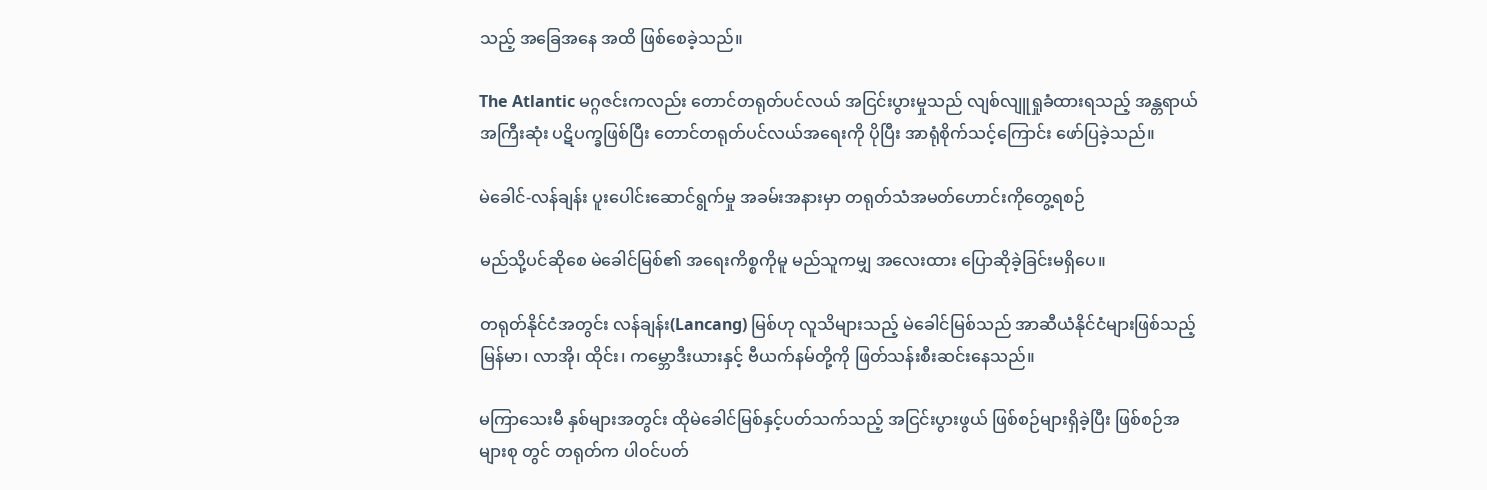သည့် အခြေအနေ အထိ ဖြစ်စေခဲ့သည်။

The Atlantic မဂ္ဂဇင်းကလည်း တောင်တရုတ်ပင်လယ် အငြင်းပွားမှုသည် လျစ်လျူရှုခံထားရသည့် အန္တရာယ် အကြီးဆုံး ပဋိပက္ခဖြစ်ပြီး တောင်တရုတ်ပင်လယ်အရေးကို ပိုပြီး အာရုံစိုက်သင့်ကြောင်း ဖော်ပြခဲ့သည်။

မဲခေါင်-လန်ချန်း ပူးပေါင်းဆောင်ရွက်မှု အခမ်းအနားမှာ တရုတ်သံအမတ်ဟောင်းကိုတွေ့ရစဉ်

မည်သို့ပင်ဆိုစေ မဲခေါင်မြစ်၏ အရေးကိစ္စကိုမူ မည်သူကမျှ အလေးထား ပြောဆိုခဲ့ခြင်းမရှိပေ။

တရုတ်နိုင်ငံအတွင်း လန်ချန်း(Lancang) မြစ်ဟု လူသိများသည့် မဲခေါင်မြစ်သည် အာဆီယံနိုင်ငံများဖြစ်သည့် မြန်မာ၊ လာအို၊ ထိုင်း၊ ကမ္ဘောဒီးယားနှင့် ဗီယက်နမ်တို့ကို ဖြတ်သန်းစီးဆင်းနေသည်။

မကြာသေးမီ နှစ်များအတွင်း ထိုမဲခေါင်မြစ်နှင့်ပတ်သက်သည့် အငြင်းပွားဖွယ် ဖြစ်စဉ်များရှိခဲ့ပြီး ဖြစ်စဉ်အများစု တွင် တရုတ်က ပါဝင်ပတ်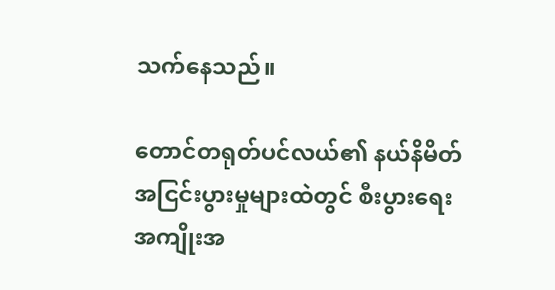သက်နေသည်။

တောင်တရုတ်ပင်လယ်၏ နယ်နိမိတ် အငြင်းပွားမှုများထဲတွင် စီးပွားရေး အကျိုးအ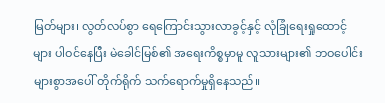မြတ်များ၊ လွတ်လပ်စွာ ရေကြောင်းသွားလာခွင့်နှင့် လုံခြုံရေးရှုထောင့်များ ပါဝင်နေပြီး မဲခေါင်မြစ်၏ အရေးကိစ္စမှာမူ လူသားများ၏ ဘဝပေါင်းများစွာအပေါ် တိုက်ရိုက် သက်ရောက်မှုရှိနေသည်။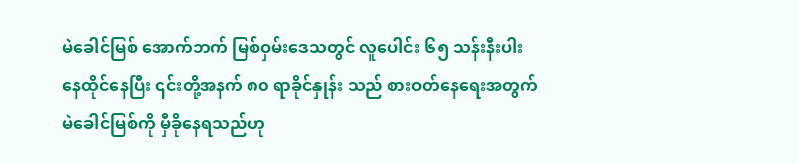မဲခေါင်မြစ် အောက်ဘက် မြစ်ဝှမ်းဒေသတွင် လူပေါင်း ၆၅ သန်းနီးပါး နေထိုင်နေပြီး ၎င်းတို့အနက် ၈၀ ရာခိုင်နှုန်း သည် စားဝတ်နေရေးအတွက် မဲခေါင်မြစ်ကို မှီခိုနေရသည်ဟု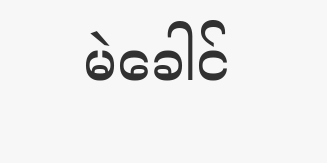မဲခေါင်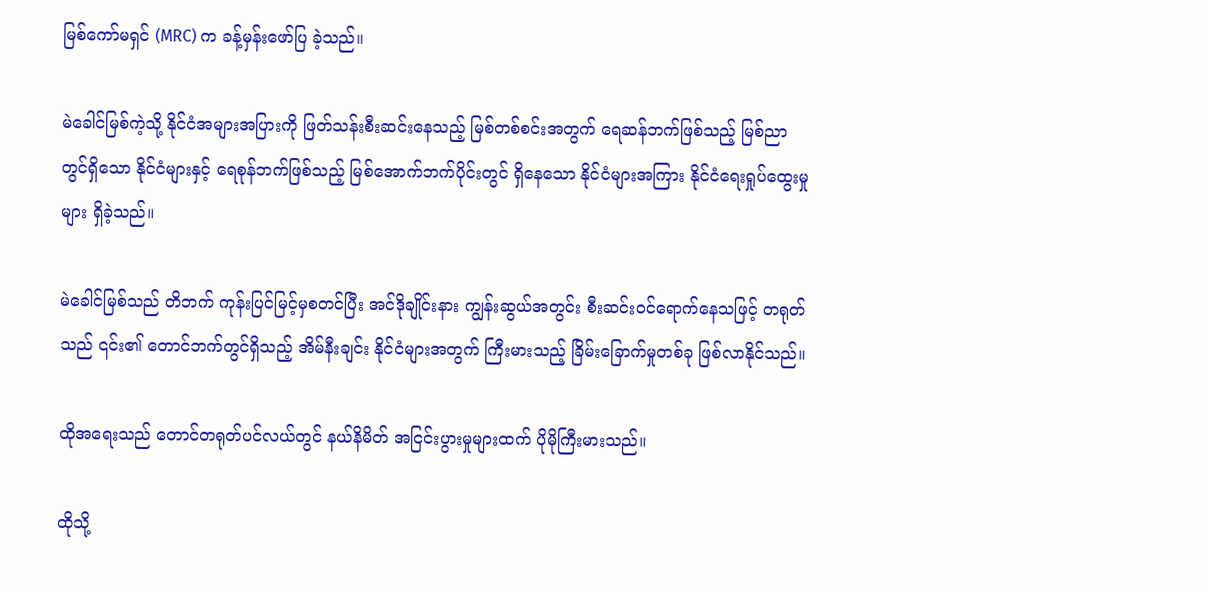မြစ်ကော်မရှင် (MRC) က ခန့်မှန်းဖော်ပြ ခဲ့သည်။

မဲခေါင်မြစ်ကဲ့သို့ နိုင်ငံအများအပြားကို ဖြတ်သန်းစီးဆင်းနေသည့် မြစ်တစ်စင်းအတွက် ရေဆန်ဘက်ဖြစ်သည့် မြစ်ညာတွင်ရှိသော နိုင်ငံများနှင့် ရေစုန်ဘက်ဖြစ်သည့် မြစ်အောက်ဘက်ပိုင်းတွင် ရှိနေသော နိုင်ငံများအကြား နိုင်ငံရေးရှုပ်ထွေးမှုများ ရှိခဲ့သည်။

မဲခေါင်မြစ်သည် တိဘက် ကုန်းပြင်မြင့်မှစတင်ပြီး အင်ဒိုချိုင်းနား ကျွန်းဆွယ်အတွင်း စီးဆင်းဝင်ရောက်နေသဖြင့် တရုတ်သည် ၎င်း၏ တောင်ဘက်တွင်ရှိသည့် အိမ်နီးချင်း နိုင်ငံများအတွက် ကြီးမားသည့် ခြိမ်းခြောက်မှုတစ်ခု ဖြစ်လာနိုင်သည်။

ထိုအရေးသည် တောင်တရုတ်ပင်လယ်တွင် နယ်နိမိတ် အငြင်းပွားမှုများထက် ပိုမိုကြီးမားသည်။

ထိုသို့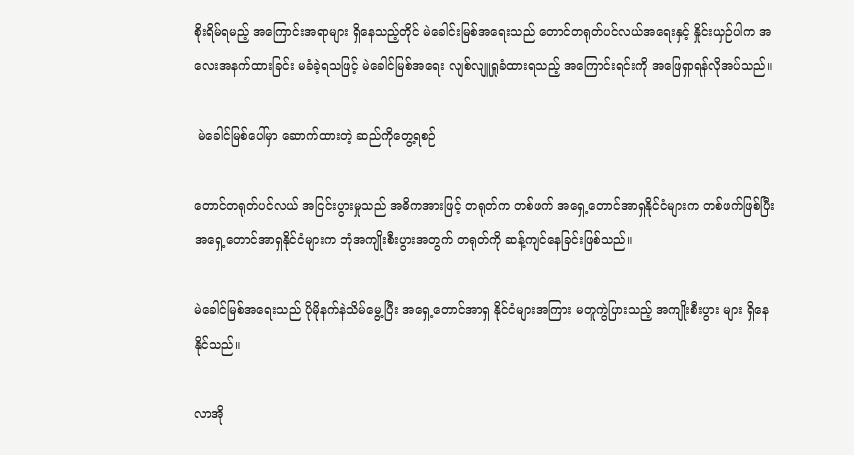စိုးရိမ်ရမည့် အကြောင်းအရာများ ရှိနေသည့်တိုင် မဲခေါင်းမြစ်အရေးသည် တောင်တရုတ်ပင်လယ်အရေးနှင့် နှိုင်းယှဉ်ပါက အလေးအနက်ထားခြင်း မခံခဲ့ရသဖြင့် မဲခေါင်မြစ်အရေး လျစ်လျူရှုခံထားရသည့် အကြောင်းရင်းကို အဖြေရှာရန်လိုအပ်သည်။

 မဲခေါင်မြစ်ပေါ်မှာ ဆောက်ထားတဲ့ ဆည်ကိုတွေ့ရစဉ်

တောင်တရုတ်ပင်လယ် အငြင်းပွားမှုသည် အဓိကအားဖြင့် တရုတ်က တစ်ဖက် အရှေ့တောင်အာရှနိုင်ငံများက တစ်ဖက်ဖြစ်ပြီး အရှေ့တောင်အာရှနိုင်ငံများက ဘုံအကျိုးစီးပွားအတွက် တရုတ်ကို ဆန့်ကျင်နေခြင်းဖြစ်သည်။

မဲခေါင်မြစ်အရေးသည် ပိုမိုနက်နဲသိမ်မွေ့ပြီး အရှေ့တောင်အာရှ နိုင်ငံများအကြား မတူကွဲပြားသည့် အကျိုးစီးပွား များ ရှိနေနိုင်သည်။

လာအို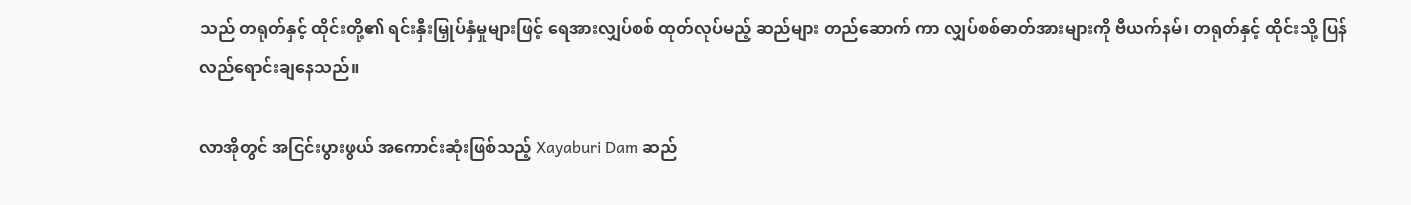သည် တရုတ်နှင့် ထိုင်းတို့၏ ရင်းနှီးမြှုပ်နှံမှုများဖြင့် ရေအားလျှပ်စစ် ထုတ်လုပ်မည့် ဆည်များ တည်ဆောက် ကာ လျှပ်စစ်ဓာတ်အားများကို ဗီယက်နမ်၊ တရုတ်နှင့် ထိုင်းသို့ ပြန်လည်ရောင်းချနေသည်။

လာအိုတွင် အငြင်းပွားဖွယ် အကောင်းဆုံးဖြစ်သည့် Xayaburi Dam ဆည်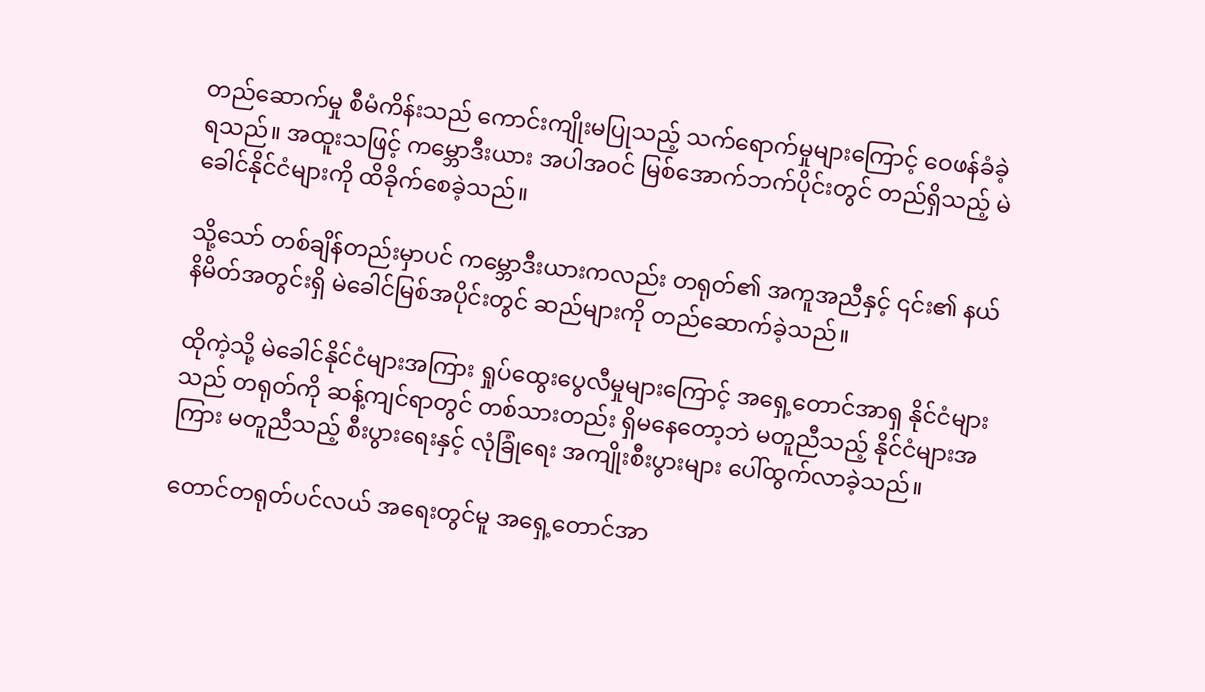တည်ဆောက်မှု စီမံကိန်းသည် ကောင်းကျိုးမပြုသည့် သက်ရောက်မှုများကြောင့် ဝေဖန်ခံခဲ့ရသည်။ အထူးသဖြင့် ကမ္ဘောဒီးယား အပါအဝင် မြစ်အောက်ဘက်ပိုင်းတွင် တည်ရှိသည့် မဲခေါင်နိုင်ငံများကို ထိခိုက်စေခဲ့သည်။

သို့သော် တစ်ချိန်တည်းမှာပင် ကမ္ဘောဒီးယားကလည်း တရုတ်၏ အကူအညီနှင့် ၎င်း၏ နယ်နိမိတ်အတွင်းရှိ မဲခေါင်မြစ်အပိုင်းတွင် ဆည်များကို တည်ဆောက်ခဲ့သည်။

ထိုကဲ့သို့ မဲခေါင်နိုင်ငံများအကြား ရှုပ်ထွေးပွေလီမှုများကြောင့် အရှေ့တောင်အာရှ နိုင်ငံများသည် တရုတ်ကို ဆန့်ကျင်ရာတွင် တစ်သားတည်း ရှိမနေတော့ဘဲ မတူညီသည့် နိုင်ငံများအကြား မတူညီသည့် စီးပွားရေးနှင့် လုံခြုံရေး အကျိုးစီးပွားများ ပေါ်ထွက်လာခဲ့သည်။

တောင်တရုတ်ပင်လယ် အရေးတွင်မူ အရှေ့တောင်အာ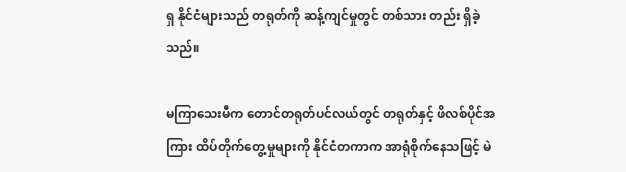ရှ နိုင်ငံများသည် တရုတ်ကို ဆန့်ကျင်မှုတွင် တစ်သား တည်း ရှိခဲ့သည်။

မကြာသေးမီက တောင်တရုတ်ပင်လယ်တွင် တရုတ်နှင့် ဖိလစ်ပိုင်အကြား ထိပ်တိုက်တွေ့မှုများကို နိုင်ငံတကာက အာရုံစိုက်နေသဖြင့် မဲ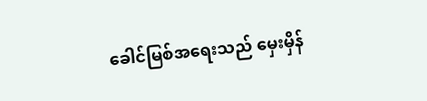ခေါင်မြစ်အရေးသည် မှေးမှိန်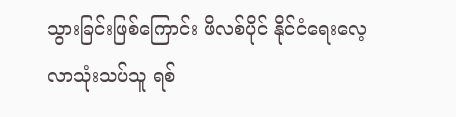သွားခြင်းဖြစ်ကြောင်း ဖိလစ်ပိုင် နိုင်ငံရေးလေ့လာသုံးသပ်သူ ရစ်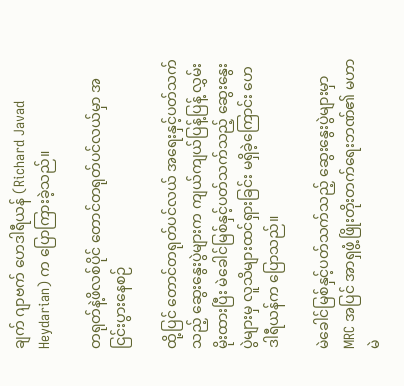ချက် ဂျာဗက် ဟေဒါရီယန် (Richard Javad Heydarian) က ပြောကြားခဲ့သည်။

တရုတ်နဲ့ဖိလစ်ပိုင် တောင်တရုတ်ပင်လယ်မှာ အငြင်းပွားနေစဉ်

ထို့ပြင် တောင်တရုတ်ပင်လယ် အရေးနှင့်ပတ်သက်သည့် ဆွေးနွေးပွဲများက ကျယ်ကျယ်ပြန့်ပြန့် လွှမ်းမိုးထားပြီး မဲခေါင်မြစ်နှင့်ပတ်သက်သည့် ဆွေးနွေးပွဲများမှ လူသိများထင်ရှားခြင်း မရှိခဲ့ကြောင်း ဟေဒါရီယန်က ပြောသည်။

မဲခေါင်မြစ်နှင့်ပတ်သက်သည့် ဆွေးနွေးပွဲများမှာ MRC အပြင် အာရှဖွံ့ဖြိုးတိုးတက်ရေးဘဏ်၏ မဟာမဲ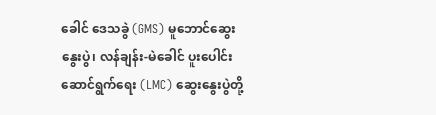ခေါင် ဒေသခွဲ (GMS) မူဘောင်ဆွေးနွေးပွဲ၊ လန်ချန်း-မဲခေါင် ပူးပေါင်းဆောင်ရွက်ရေး (LMC) ဆွေးနွေးပွဲတို့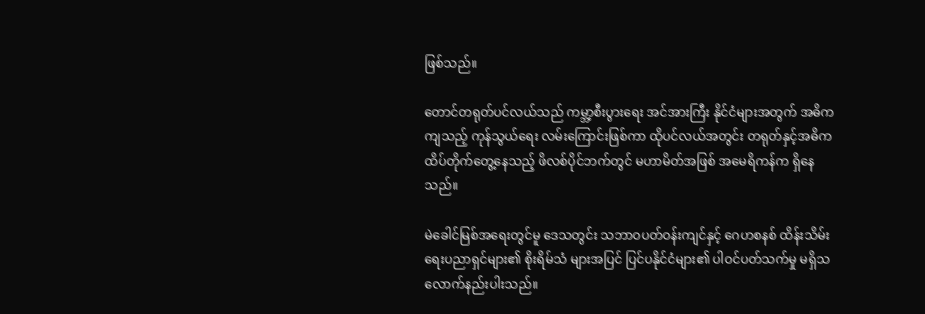ဖြစ်သည်။

တောင်တရုတ်ပင်လယ်သည် ကမ္ဘာ့စီးပွားရေး အင်အားကြီး နိုင်ငံများအတွက် အဓိကကျသည့် ကုန်သွယ်ရေး လမ်းကြောင်းဖြစ်ကာ ထိုပင်လယ်အတွင်း တရုတ်နှင့်အဓိက ထိပ်တိုက်တွေ့နေသည့် ဖိလစ်ပိုင်ဘက်တွင် မဟာမိတ်အဖြစ် အမေရိကန်က ရှိနေသည်။

မဲခေါင်မြစ်အရေးတွင်မူ ဒေသတွင်း သဘာဝပတ်ဝန်းကျင်နှင့် ဂေဟစနစ် ထိန်းသိမ်းရေးပညာရှင်များ၏ စိုးရိမ်သံ များအပြင် ပြင်ပနိုင်ငံများ၏ ပါဝင်ပတ်သက်မှု မရှိသလောက်နည်းပါးသည်။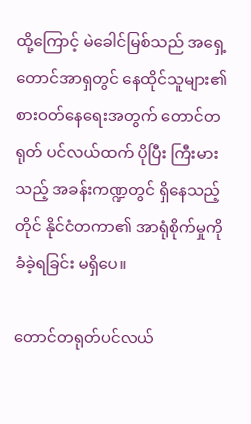ထို့ကြောင့် မဲခေါင်မြစ်သည် အရှေ့တောင်အာရှတွင် နေထိုင်သူများ၏ စားဝတ်နေရေးအတွက် တောင်တရုတ် ပင်လယ်ထက် ပိုပြီး ကြီးမားသည့် အခန်းကဏ္ဍတွင် ရှိနေသည့်တိုင် နိုင်ငံတကာ၏ အာရုံစိုက်မှုကို ခံခဲ့ရခြင်း မရှိပေ။

တောင်တရုတ်ပင်လယ်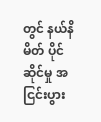တွင် နယ်နိမိတ် ပိုင်ဆိုင်မှု အငြင်းပွား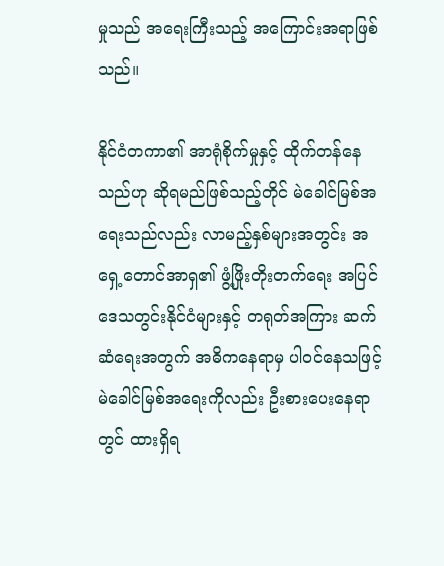မှုသည် အရေးကြီးသည့် အကြောင်းအရာဖြစ်သည်။

နိုင်ငံတကာ၏ အာရုံစိုက်မှုနှင့် ထိုက်တန်နေသည်ဟု ဆိုရမည်ဖြစ်သည့်တိုင် မဲခေါင်မြစ်အရေးသည်လည်း လာမည့်နှစ်များအတွင်း အရှေ့တောင်အာရှ၏ ဖွံ့ဖြိုးတိုးတက်ရေး အပြင် ဒေသတွင်းနိုင်ငံများနှင့် တရုတ်အကြား ဆက်ဆံရေးအတွက် အဓိကနေရာမှ ပါဝင်နေသဖြင့် မဲခေါင်မြစ်အရေးကိုလည်း ဦးစားပေးနေရာတွင် ထားရှိရ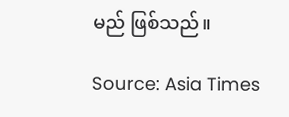မည် ဖြစ်သည်။

Source: Asia Times